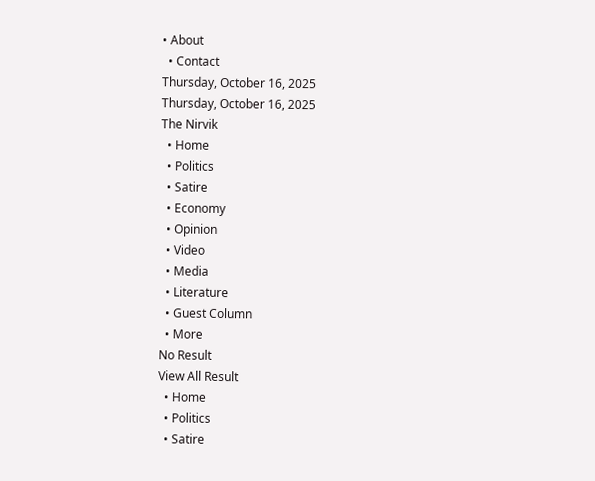• About
  • Contact
Thursday, October 16, 2025
Thursday, October 16, 2025
The Nirvik
  • Home
  • Politics
  • Satire
  • Economy
  • Opinion
  • Video
  • Media
  • Literature
  • Guest Column
  • More
No Result
View All Result
  • Home
  • Politics
  • Satire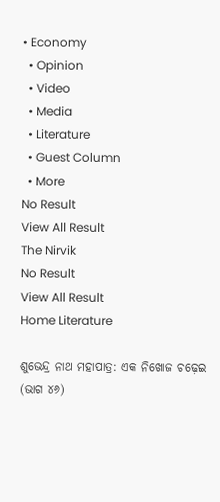• Economy
  • Opinion
  • Video
  • Media
  • Literature
  • Guest Column
  • More
No Result
View All Result
The Nirvik
No Result
View All Result
Home Literature

ଶୁଭେନ୍ଦ୍ର ନାଥ ମହାପାତ୍ର: ଏକ ନିଖୋଜ ଚଢ଼େଇ (ଭାଗ ୪୬)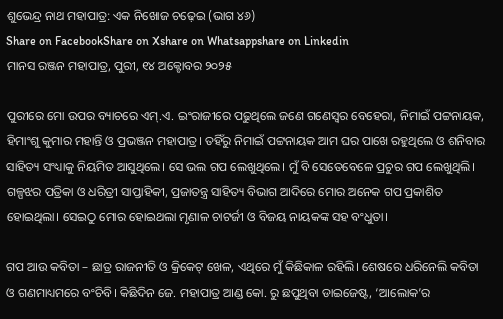ଶୁଭେନ୍ଦ୍ର ନାଥ ମହାପାତ୍ର: ଏକ ନିଖୋଜ ଚଢ଼େଇ (ଭାଗ ୪୬)
Share on FacebookShare on Xshare on Whatsappshare on Linkedin
ମାନସ ରଞ୍ଜନ ମହାପାତ୍ର, ପୁରୀ, ୧୪ ଅକ୍ଟୋବର ୨୦୨୫

ପୁରୀରେ ମୋ ଉପର ବ୍ୟାଚରେ ଏମ୍.ଏ. ଇଂରାଜୀରେ ପଢୁଥିଲେ ଜଣେ ଗଣେସ୍ଵର ବେହେରା, ନିମାଇଁ ପଟ୍ଟନାୟକ, ହିମାଂଶୁ କୁମାର ମହାନ୍ତି ଓ ପ୍ରଭଞ୍ଜନ ମହାପାତ୍ର। ତହିଁରୁ ନିମାଇଁ ପଟ୍ଟନାୟକ ଆମ ଘର ପାଖେ ରହୁଥିଲେ ଓ ଶନିବାର ସାହିତ୍ୟ ସଂଧ୍ୟାକୁ ନିୟମିତ ଆସୁଥିଲେ। ସେ ଭଲ ଗପ ଲେଖୁଥିଲେ। ମୁଁ ବି ସେତେବେଳେ ପ୍ରଚୁର ଗପ ଲେଖୁଥିଲି। ଗଳ୍ପଝର ପତ୍ରିକା ଓ ଧରିତ୍ରୀ ସାପ୍ତାହିକୀ, ପ୍ରଜାତନ୍ତ୍ର ସାହିତ୍ୟ ବିଭାଗ ଆଦିରେ ମୋର ଅନେକ ଗପ ପ୍ରକାଶିତ ହୋଇଥିଲା। ସେଇଠୁ ମୋର ହୋଇଥଲା ମୃଣାଳ ଚାଟର୍ଜୀ ଓ ବିଜୟ ନାୟକଙ୍କ ସହ ବଂଧୁତା।

ଗପ ଆଉ କବିତା – ଛାତ୍ର ରାଜନୀତି ଓ କ୍ରିକେଟ୍ ଖେଳ, ଏଥିରେ ମୁଁ କିଛିକାଳ ରହିଲି। ଶେଷରେ ଧରିନେଲି କବିତା ଓ ଗଣମାଧ୍ୟମରେ ବଂଚିବି। କିଛିଦିନ ଜେ. ମହାପାତ୍ର ଆଣ୍ଡ କୋ. ରୁ ଛପୁଥିବା ଡାଇଜେଷ୍ଟ, ‘ଆଲୋକ’ର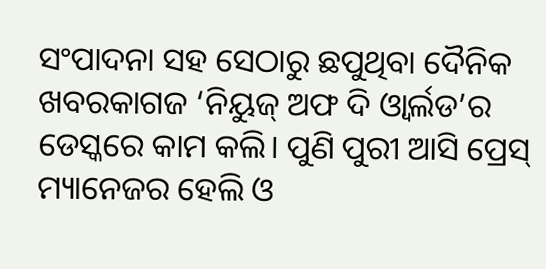ସଂପାଦନା ସହ ସେଠାରୁ ଛପୁଥିବା ଦୈନିକ ଖବରକାଗଜ ‘ନିୟୁଜ୍ ଅଫ ଦି ଓ୍ବାର୍ଲଡ’ର ଡେସ୍କରେ କାମ କଲି। ପୁଣି ପୁରୀ ଆସି ପ୍ରେସ୍ ମ୍ୟାନେଜର ହେଲି ଓ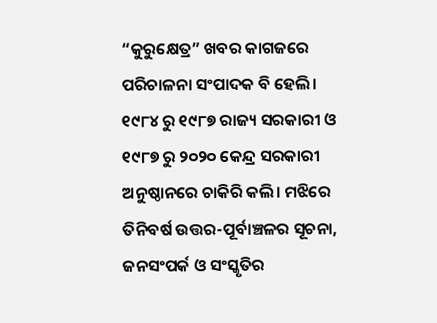“କୁରୁକ୍ଷେତ୍ର” ଖବର କାଗଜରେ ପରିଚାଳନା ସଂପାଦକ ବି ହେଲି। ୧୯୮୪ ରୁ ୧୯୮୭ ରାଜ୍ୟ ସରକାରୀ ଓ ୧୯୮୭ ରୁ ୨୦୨୦ କେନ୍ଦ୍ର ସରକାରୀ ଅନୁଷ୍ଠାନରେ ଚାକିରି କଲି। ମଝିରେ ତିନିବର୍ଷ ଉତ୍ତର-ପୂର୍ବାଞ୍ଚଳର ସୂଚନା, ଜନସଂପର୍କ ଓ ସଂସ୍କୃତିର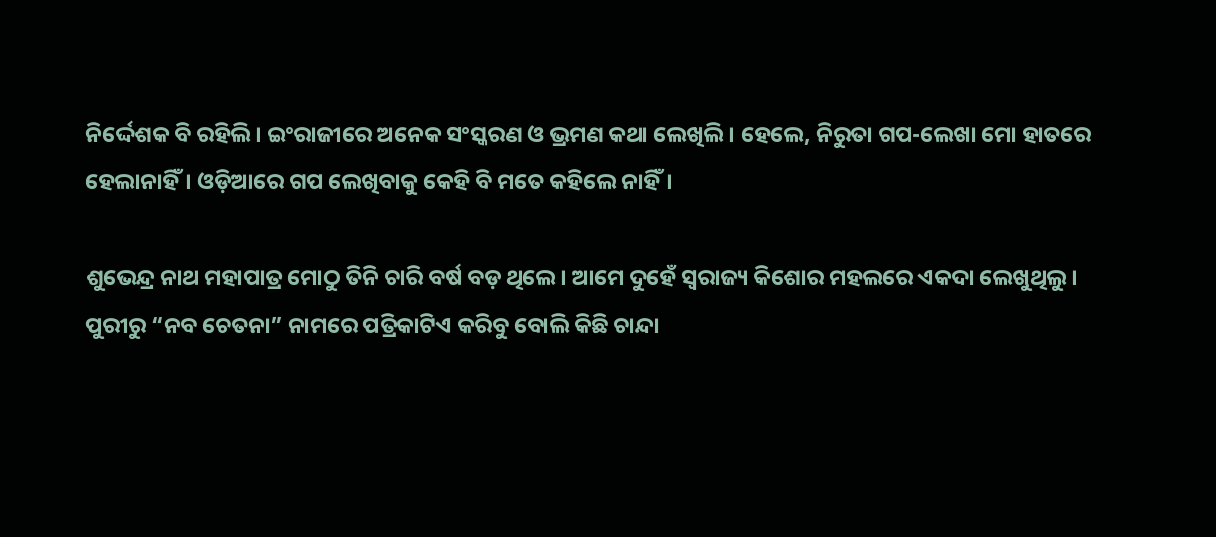ନିର୍ଦ୍ଦେଶକ ବି ରହିଲି। ଇଂରାଜୀରେ ଅନେକ ସଂସ୍କରଣ ଓ ଭ୍ରମଣ କଥା ଲେଖିଲି। ହେଲେ, ନିରୁତା ଗପ-ଲେଖା ମୋ ହାତରେ ହେଲାନାହିଁ। ଓଡ଼ିଆରେ ଗପ ଲେଖିବାକୁ କେହି ବି ମତେ କହିଲେ ନାହିଁ।

ଶୁଭେନ୍ଦ୍ର ନାଥ ମହାପାତ୍ର ମୋଠୁ ତିନି ଚାରି ବର୍ଷ ବଡ଼ ଥିଲେ। ଆମେ ଦୁହେଁ ସ୍ଵରାଜ୍ୟ କିଶୋର ମହଲରେ ଏକଦା ଲେଖୁଥିଲୁ। ପୁରୀରୁ “ନବ ଚେତନା” ନାମରେ ପତ୍ରିକାଟିଏ କରିବୁ ବୋଲି କିଛି ଚାନ୍ଦା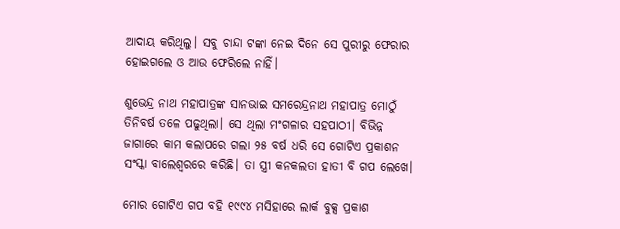ଆଦାୟ କରିଥିଲୁ। ସବୁ ଚାନ୍ଦା ଟଙ୍କା ନେଇ ଦିନେ ସେ ପୁରୀରୁ ଫେରାର ହୋଇଗଲେ ଓ ଆଉ ଫେରିଲେ ନାହିଁ।

ଶୁଭେନ୍ଦ୍ର ନାଥ ମହାପାତ୍ରଙ୍କ ସାନଭାଇ ସମରେନ୍ଦ୍ରନାଥ ମହାପାତ୍ର ମୋଠୁଁ ତିନିବର୍ଷ ତଳେ ପଢୁଥିଲା। ସେ ଥିଲା ମଂଗଳାର ସହପାଠୀ। ବିଭିନ୍ନ ଜାଗାରେ କାମ କଲାପରେ ଗଲା ୨୫ ବର୍ଷ ଧରି ସେ ଗୋଟିଏ ପ୍ରକାଶନ ସଂସ୍କା ବାଲେଶ୍ଵରରେ କରିଛି। ତା ସ୍ତ୍ରୀ କନକଲତା ହାତୀ ବି ଗପ ଲେଖେ।

ମୋର ଗୋଟିଏ ଗପ ବହି ୧୯୯୪ ମସିହାରେ ଲାର୍କ ବୁକ୍ସ ପ୍ରକାଶ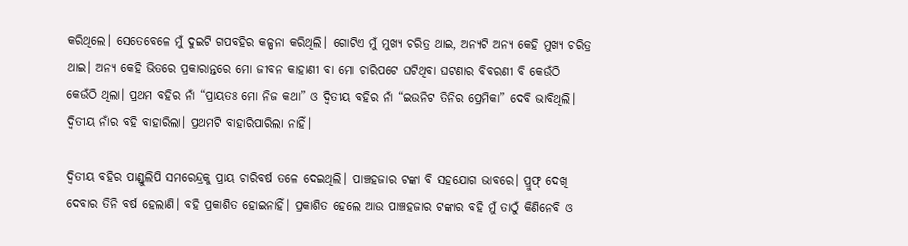କରିଥିଲେ। ସେତେବେଳେ ମୁଁ ଦୁଇଟି ଗପବହିର କଳ୍ପନା କରିଥିଲି। ଗୋଟିଏ ମୁଁ ମୁଖ୍ୟ ଚରିତ୍ର ଥାଇ, ଅନ୍ୟଟି ଅନ୍ୟ କେହି ମୁଖ୍ୟ ଚରିତ୍ର ଥାଇ। ଅନ୍ୟ କେହି ଭିତରେ ପ୍ରକାରାନ୍ତରେ ମୋ ଜୀବନ କାହାଣୀ ବା ମୋ ଚାରିପଟେ ଘଟିଥିବା ଘଟଣାର ବିବରଣୀ ବି କେଉଁଠି କେଉଁଠି ଥିଲା। ପ୍ରଥମ ବହିର ନାଁ “ପ୍ରାୟତଃ ମୋ ନିଜ କଥା” ଓ ଦ୍ଵିତୀୟ ବହିର ନାଁ “ଇଉନିଟ ତିନିର ପ୍ରେମିକା” ଦେବି ଭାବିଥିଲି। ଦ୍ଵିତୀୟ ନାଁର ବହି ବାହାରିଲା। ପ୍ରଥମଟି ବାହାରିପାରିଲା ନାହିଁ।

ଦ୍ଵିତୀୟ ବହିର ପାଣ୍ଡୁଲିପି ସମରେନ୍ଦ୍ରକୁ ପ୍ରାୟ ଚାରିବର୍ଷ ତଳେ ଦେଇଥିଲି। ପାଞ୍ଚହଜାର ଟଙ୍କା ବି ସହଯୋଗ ଭାବରେ। ପ୍ରୁଫ୍ ଦେଖି ଦେବାର ତିନି ବର୍ଷ ହେଲାଣି। ବହି ପ୍ରକାଶିତ ହୋଇନାହିଁ। ପ୍ରକାଶିତ ହେଲେ ଆଉ ପାଞ୍ଚହଜାର ଟଙ୍କାର ବହି ମୁଁ ତାଠୁଁ କିଣିନେବି ଓ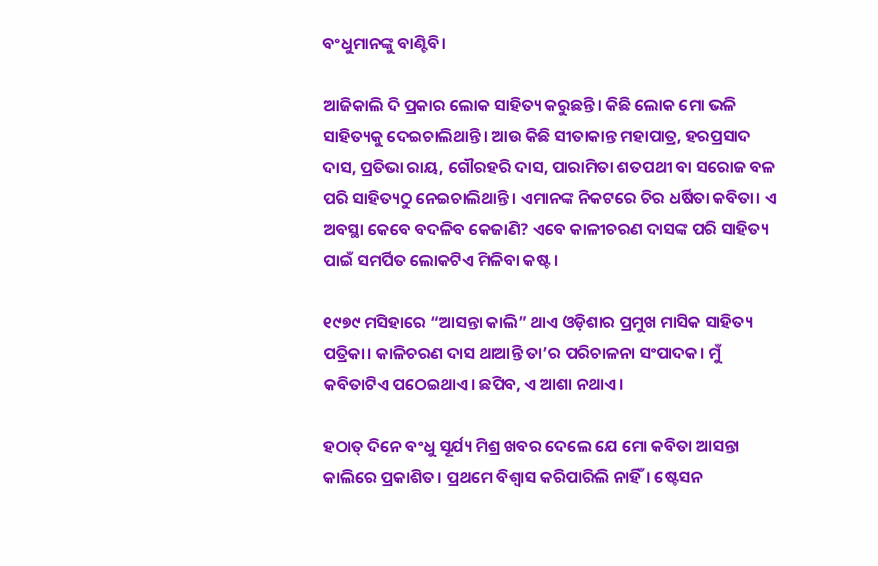ବଂଧୁମାନଙ୍କୁ ବାଣ୍ଟିବି।

ଆଜିକାଲି ଦି ପ୍ରକାର ଲୋକ ସାହିତ୍ୟ କରୁଛନ୍ତି। କିଛି ଲୋକ ମୋ ଭଳି ସାହିତ୍ୟକୁ ଦେଇଚାଲିଥାନ୍ତି। ଆଉ କିଛି ସୀତାକାନ୍ତ ମହାପାତ୍ର, ହରପ୍ରସାଦ ଦାସ, ପ୍ରତିଭା ରାୟ, ଗୌରହରି ଦାସ, ପାରାମିତା ଶତପଥୀ ବା ସରୋଜ ବଳ ପରି ସାହିତ୍ୟଠୁ ନେଇଚାଲିଥାନ୍ତି। ଏମାନଙ୍କ ନିକଟରେ ଚିର ଧର୍ଷିତା କବିତା। ଏ ଅବସ୍ଥା କେବେ ବଦଳିବ କେଜାଣି? ଏବେ କାଳୀଚରଣ ଦାସଙ୍କ ପରି ସାହିତ୍ୟ ପାଇଁ ସମର୍ପିତ ଲୋକଟିଏ ମିଳିବା କଷ୍ଟ।

୧୯୭୯ ମସିହାରେ “ଆସନ୍ତା କାଲି” ଥାଏ ଓଡ଼ିଶାର ପ୍ରମୁଖ ମାସିକ ସାହିତ୍ୟ ପତ୍ରିକା। କାଳିଚରଣ ଦାସ ଥାଆନ୍ତି ତା’ର ପରିଚାଳନା ସଂପାଦକ। ମୁଁ କବିତାଟିଏ ପଠେଇଥାଏ। ଛପିବ, ଏ ଆଶା ନଥାଏ।

ହଠାତ୍ ଦିନେ ବଂଧୁ ସୂର୍ଯ୍ୟ ମିଶ୍ର ଖବର ଦେଲେ ଯେ ମୋ କବିତା ଆସନ୍ତା କାଲିରେ ପ୍ରକାଶିତ। ପ୍ରଥମେ ବିଶ୍ଵାସ କରିପାରିଲି ନାହିଁ। ଷ୍ଟେସନ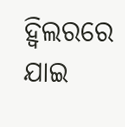ହ୍ଵିଲରରେ ଯାଇ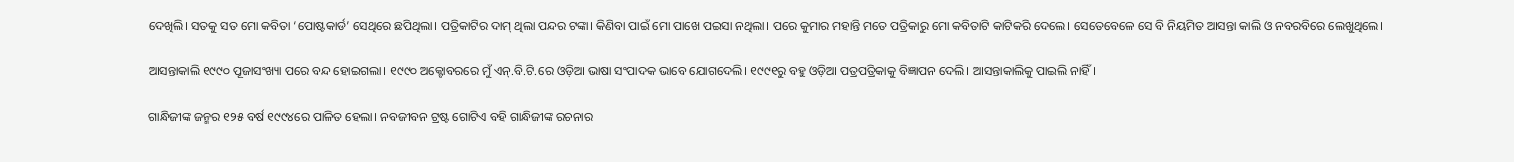ଦେଖିଲି। ସତକୁ ସତ ମୋ କବିତା ‘ପୋଷ୍ଟକାର୍ଡ’ ସେଥିରେ ଛପିଥିଲା। ପତ୍ରିକାଟିର ଦାମ୍ ଥିଲା ପନ୍ଦର ଟଙ୍କା। କିଣିବା ପାଇଁ ମୋ ପାଖେ ପଇସା ନଥିଲା। ପରେ କୁମାର ମହାନ୍ତି ମତେ ପତ୍ରିକାରୁ ମୋ କବିତାଟି କାଟିକରି ଦେଲେ। ସେତେବେଳେ ସେ ବି ନିୟମିତ ଆସନ୍ତା କାଲି ଓ ନବରବିରେ ଲେଖୁଥିଲେ।

ଆସନ୍ତାକାଲି ୧୯୯୦ ପୂଜାସଂଖ୍ୟା ପରେ ବନ୍ଦ ହୋଇଗଲା। ୧୯୯୦ ଅକ୍ଟୋବରରେ ମୁଁ ଏନ୍.ବି.ଟି.ରେ ଓଡ଼ିଆ ଭାଷା ସଂପାଦକ ଭାବେ ଯୋଗଦେଲି। ୧୯୯୧ରୁ ବହୁ ଓଡ଼ିଆ ପତ୍ରପତ୍ରିକାକୁ ବିଜ୍ଞାପନ ଦେଲି। ଆସନ୍ତାକାଲିକୁ ପାଇଲି ନାହିଁ।

ଗାନ୍ଧିଜୀଙ୍କ ଜନ୍ମର ୧୨୫ ବର୍ଷ ୧୯୯୪ରେ ପାଳିତ ହେଲା। ନବଜୀବନ ଟ୍ରଷ୍ଟ ଗୋଟିଏ ବହି ଗାନ୍ଧିଜୀଙ୍କ ରଚନାର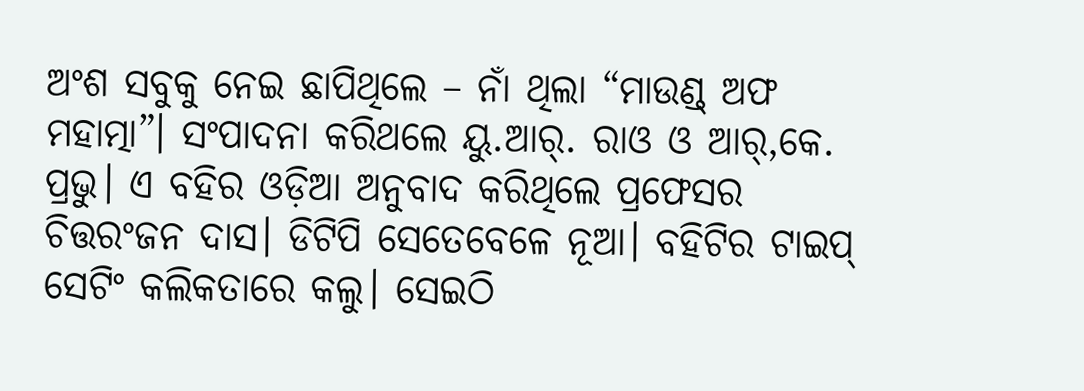ଅଂଶ ସବୁକୁ ନେଇ ଛାପିଥିଲେ – ନାଁ ଥିଲା “ମାଉଣ୍ଡ୍ ଅଫ ମହାତ୍ମା”। ସଂପାଦନା କରିଥଲେ ୟୁ.ଆର୍. ରାଓ ଓ ଆର୍,କେ. ପ୍ରଭୁ। ଏ ବହିର ଓଡ଼ିଆ ଅନୁବାଦ କରିଥିଲେ ପ୍ରଫେସର ଚିତ୍ତରଂଜନ ଦାସ। ଡିଟିପି ସେତେବେଳେ ନୂଆ। ବହିଟିର ଟାଇପ୍ ସେଟିଂ କଲିକତାରେ କଲୁ। ସେଇଠି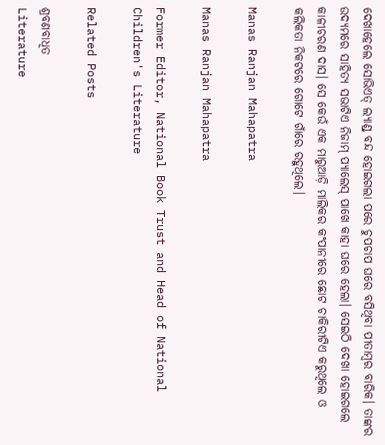ଦେଖାହେଲେ ସୋଭିଏତ୍ ଲ୍ୟାଣ୍ଡ୍ ବନ୍ଦ ହୋଇଗଲା ପରେ ଚୁପଚାପ ଘରେ ବସିଥିବା ପୀତାମ୍ବର ବାରିକ। ତାଙ୍କର ଉଦ୍ୟମରେ ସାହିତ୍ୟ ସଭାଟିଏ ନିଜାମ୍ ପ୍ୟାଲେସ୍ ପାଖେ କାହା ଘରେ ହେଲା। ସେଇଠି ଦେଖା ହୋଇଗଲେ କାଳୀଚରଣ ଦାସ। ସେ କେଉଁ ଏକ ମାରୁଆଡ଼ି ମାଲିକର କଂପାନୀରେ ଛୋଟ ଚାକିରୀଟିଏ କରୁଥିଲେ ଓ କଲିକତା ନିକଟରେ ଗୋଟେ ଗାଁରେ ରହୁଥିଲେ।

Manas Ranjan Mahapatra

Manas Ranjan Mahapatra

Former Editor, National Book Trust and Head of National Children's Literature

Related Posts

ଶ୍ରବଣବାଧିତ
Literature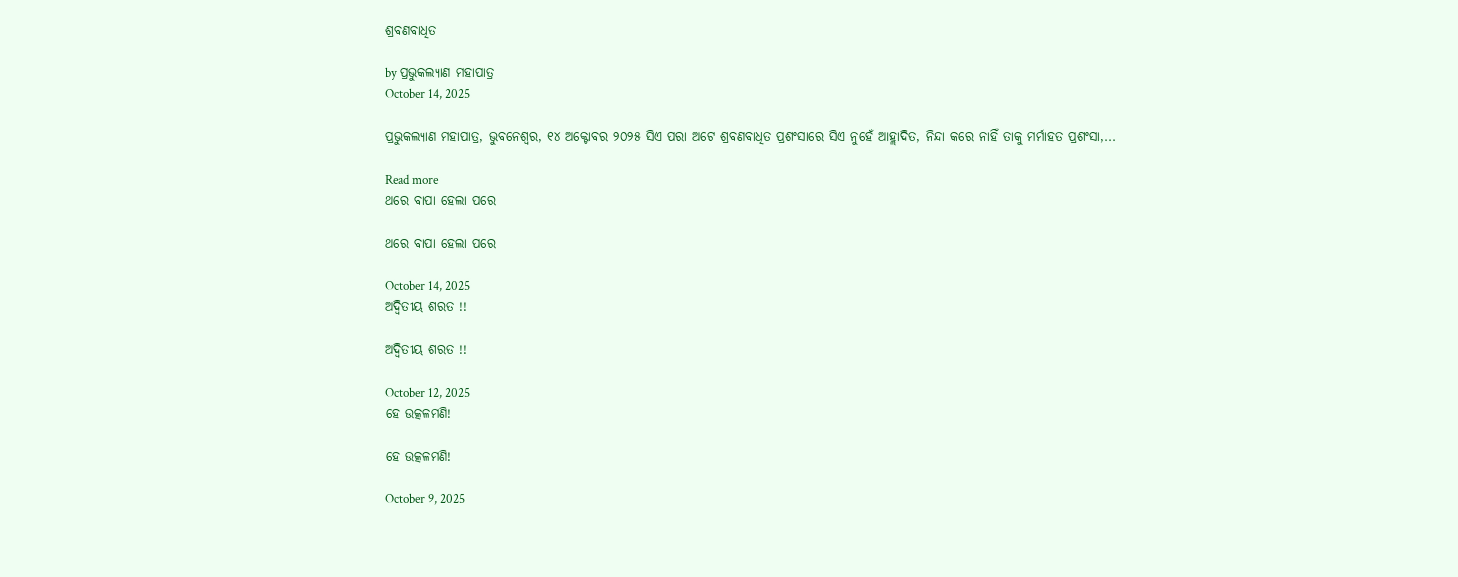ଶ୍ରବଣବାଧିତ

by ପ୍ରଭୁକଲ୍ୟାଣ ମହାପାତ୍ର
October 14, 2025

ପ୍ରଭୁକଲ୍ୟାଣ ମହାପାତ୍ର, ଭୁବନେଶ୍ୱର, ୧୪ ଅକ୍ଟୋବର ୨୦୨୫ ସିଏ ପରା ଅଟେ ଶ୍ରବଣବାଧିତ ପ୍ରଶଂସାରେ ସିଏ ନୁହେଁ ଆହ୍ଲାଦିତ, ନିନ୍ଦା କରେ ନାହିଁ ତାକୁ ମର୍ମାହତ ପ୍ରଶଂସା,...

Read more
ଥରେ ବାପା ହେଲା ପରେ

ଥରେ ବାପା ହେଲା ପରେ

October 14, 2025
ଅଦ୍ୱିତୀୟ ଶରତ !!

ଅଦ୍ୱିତୀୟ ଶରତ !!

October 12, 2025
ହେ ଉତ୍କଳମଣି!

ହେ ଉତ୍କଳମଣି!

October 9, 2025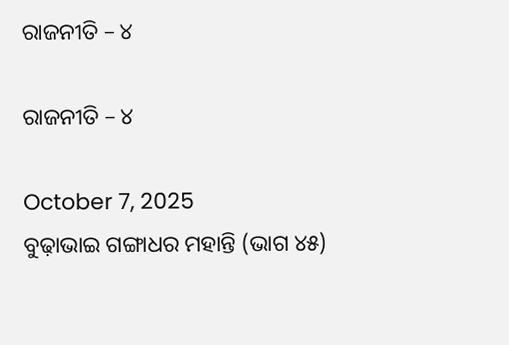ରାଜନୀତି – ୪

ରାଜନୀତି – ୪

October 7, 2025
ବୁଢ଼ାଭାଇ ଗଙ୍ଗାଧର ମହାନ୍ତି (ଭାଗ ୪୫)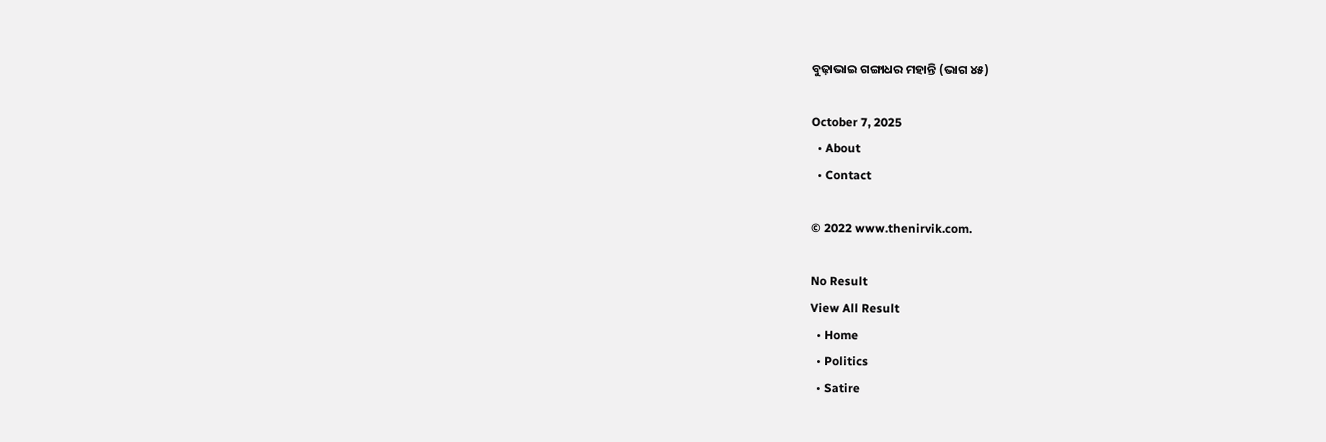ବୁଢ଼ାଭାଇ ଗଙ୍ଗାଧର ମହାନ୍ତି (ଭାଗ ୪୫)

October 7, 2025
  • About
  • Contact

© 2022 www.thenirvik.com.

No Result
View All Result
  • Home
  • Politics
  • Satire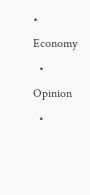• Economy
  • Opinion
  •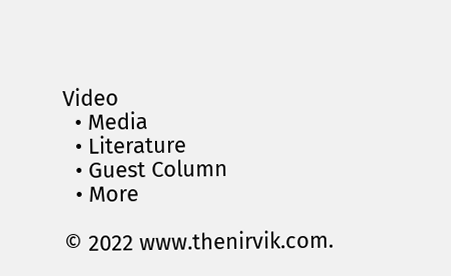Video
  • Media
  • Literature
  • Guest Column
  • More

© 2022 www.thenirvik.com.